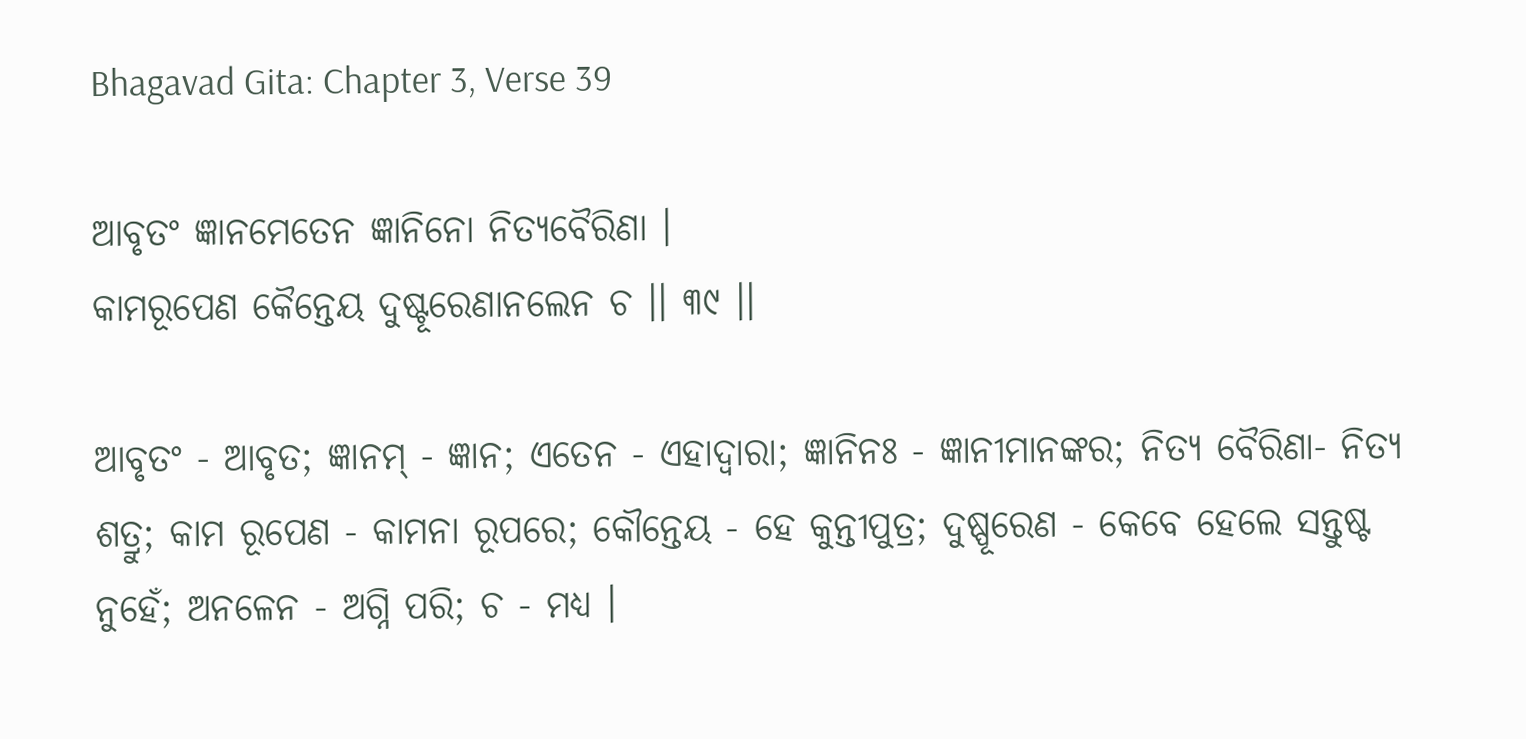Bhagavad Gita: Chapter 3, Verse 39

ଆବୃତଂ ଜ୍ଞାନମେତେନ ଜ୍ଞାନିନୋ ନିତ୍ୟବୈରିଣା ।
କାମରୂପେଣ କୈନ୍ତେୟ ଦୁଷ୍ଟୂରେଣାନଲେନ ଚ ।। ୩୯ ।।

ଆବୃତଂ - ଆବୃତ; ଜ୍ଞାନମ୍ - ଜ୍ଞାନ; ଏତେନ - ଏହାଦ୍ୱାରା; ଜ୍ଞାନିନଃ - ଜ୍ଞାନୀମାନଙ୍କର; ନିତ୍ୟ ବୈରିଣା- ନିତ୍ୟ ଶତ୍ରୁ; କାମ ରୂପେଣ - କାମନା ରୂପରେ; କୌନ୍ତେୟ - ହେ କୁନ୍ତୀପୁତ୍ର; ଦୁଷ୍ପୂରେଣ - କେବେ ହେଲେ ସନ୍ତୁଷ୍ଟ ନୁହେଁ; ଅନଳେନ - ଅଗ୍ନି ପରି; ଚ - ମଧ୍ୟ ।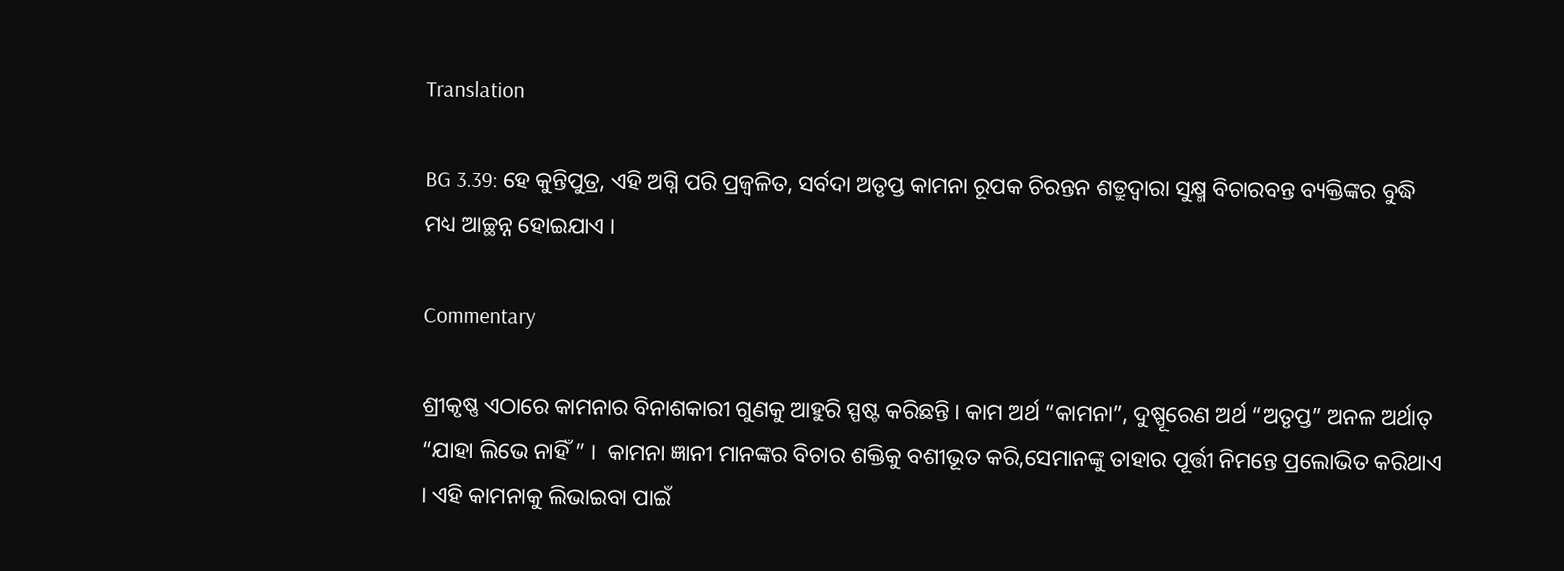Translation

BG 3.39: ହେ କୁନ୍ତିପୁତ୍ର, ଏହି ଅଗ୍ନି ପରି ପ୍ରଜ୍ୱଳିତ, ସର୍ବଦା ଅତୃପ୍ତ କାମନା ରୂପକ ଚିରନ୍ତନ ଶତ୍ରୁଦ୍ୱାରା ସୁକ୍ଷ୍ମ ବିଚାରବନ୍ତ ବ୍ୟକ୍ତିଙ୍କର ବୁଦ୍ଧି ମଧ୍ୟ ଆଚ୍ଛନ୍ନ ହୋଇଯାଏ ।

Commentary

ଶ୍ରୀକୃଷ୍ଣ ଏଠାରେ କାମନାର ବିନାଶକାରୀ ଗୁଣକୁ ଆହୁରି ସ୍ପଷ୍ଟ କରିଛନ୍ତି । କାମ ଅର୍ଥ “କାମନା”, ଦୁଷ୍ପୂରେଣ ଅର୍ଥ “ଅତୃପ୍ତ” ଅନଳ ଅର୍ଥାତ୍ “ଯାହା ଲିଭେ ନାହିଁ ” ।  କାମନା ଜ୍ଞାନୀ ମାନଙ୍କର ବିଚାର ଶକ୍ତିକୁ ବଶୀଭୂତ କରି,ସେମାନଙ୍କୁ ତାହାର ପୂର୍ତ୍ତୀ ନିମନ୍ତେ ପ୍ରଲୋଭିତ କରିଥାଏ । ଏହି କାମନାକୁ ଲିଭାଇବା ପାଇଁ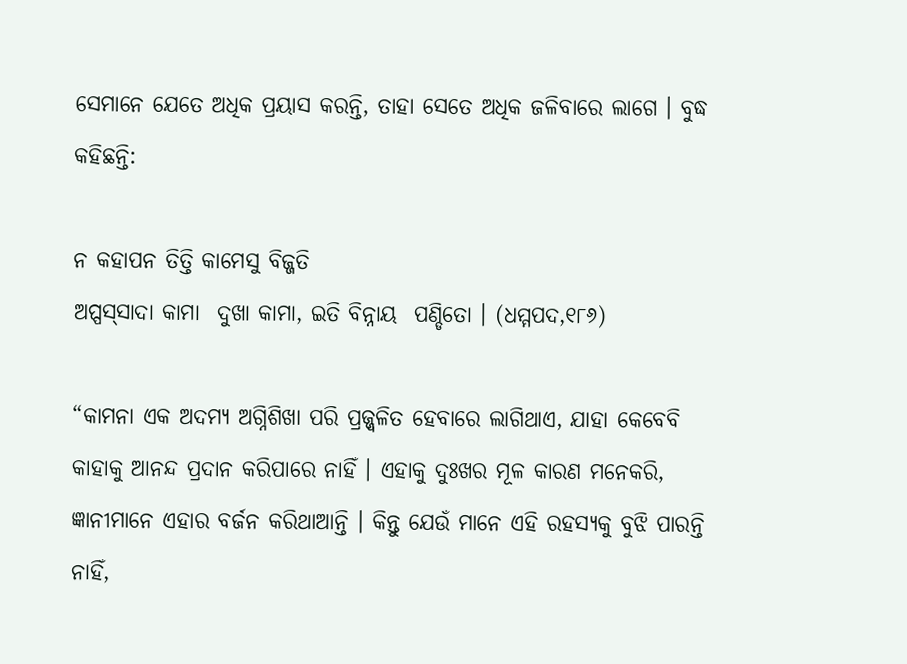ସେମାନେ ଯେତେ ଅଧିକ ପ୍ରୟାସ କରନ୍ତି, ତାହା ସେତେ ଅଧିକ ଜଳିବାରେ ଲାଗେ । ବୁଦ୍ଧ କହିଛନ୍ତି:

ନ କହାପନ ତିତ୍ତି କାମେସୁ ବିଜ୍ଜତି
ଅପ୍ପସ୍‌ସାଦା କାମା  ଦୁଖା କାମା, ଇତି ବିନ୍ନାୟ  ପଣ୍ଡିତୋ । (ଧମ୍ମପଦ,୧୮୬)

“କାମନା ଏକ ଅଦମ୍ୟ ଅଗ୍ନିଶିଖା ପରି ପ୍ରଜ୍ଜ୍ୱଳିତ ହେବାରେ ଲାଗିଥାଏ, ଯାହା କେବେବି କାହାକୁ ଆନନ୍ଦ ପ୍ରଦାନ କରିପାରେ ନାହିଁ । ଏହାକୁ ଦୁଃଖର ମୂଳ କାରଣ ମନେକରି, ଜ୍ଞାନୀମାନେ ଏହାର ବର୍ଜନ କରିଥାଆନ୍ତି । କିନ୍ତୁ ଯେଉଁ ମାନେ ଏହି ରହସ୍ୟକୁ ବୁଝି ପାରନ୍ତି ନାହିଁ,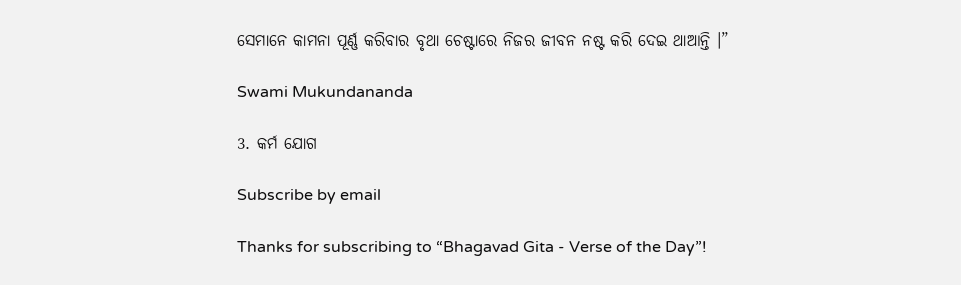ସେମାନେ କାମନା ପୂର୍ଣ୍ଣ କରିବାର ବୃଥା ଚେଷ୍ଟାରେ ନିଜର ଜୀବନ ନଷ୍ଟ କରି ଦେଇ ଥାଆନ୍ତି ।”

Swami Mukundananda

3. କର୍ମ ଯୋଗ

Subscribe by email

Thanks for subscribing to “Bhagavad Gita - Verse of the Day”!